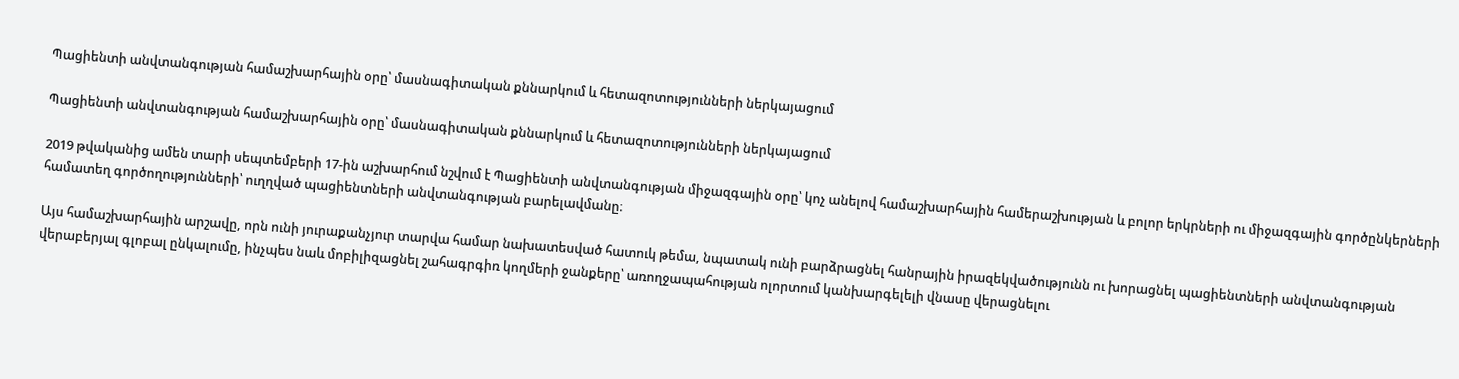Պացիենտի անվտանգության համաշխարհային օրը՝ մասնագիտական քննարկում և հետազոտությունների ներկայացում

Պացիենտի անվտանգության համաշխարհային օրը՝ մասնագիտական քննարկում և հետազոտությունների ներկայացում

2019 թվականից ամեն տարի սեպտեմբերի 17-ին աշխարհում նշվում է Պացիենտի անվտանգության միջազգային օրը՝ կոչ անելով համաշխարհային համերաշխության և բոլոր երկրների ու միջազգային գործընկերների համատեղ գործողությունների՝ ուղղված պացիենտների անվտանգության բարելավմանը։

Այս համաշխարհային արշավը, որն ունի յուրաքանչյուր տարվա համար նախատեսված հատուկ թեմա, նպատակ ունի բարձրացնել հանրային իրազեկվածությունն ու խորացնել պացիենտների անվտանգության վերաբերյալ գլոբալ ընկալումը, ինչպես նաև մոբիլիզացնել շահագրգիռ կողմերի ջանքերը՝ առողջապահության ոլորտում կանխարգելելի վնասը վերացնելու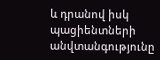և դրանով իսկ պացիենտների անվտանգությունը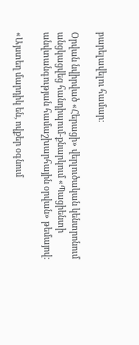բարելավելու համար։

Օրվան նվիրված «Հերացի» վերլուծական կենտրոնում անցկացվեց հանդիպում-քնարկում «Պացիենտի անվտանգության համաշխարհային օրվան» թեմայով:

«Այստեղ մարդիկ են, ովքեր օգնում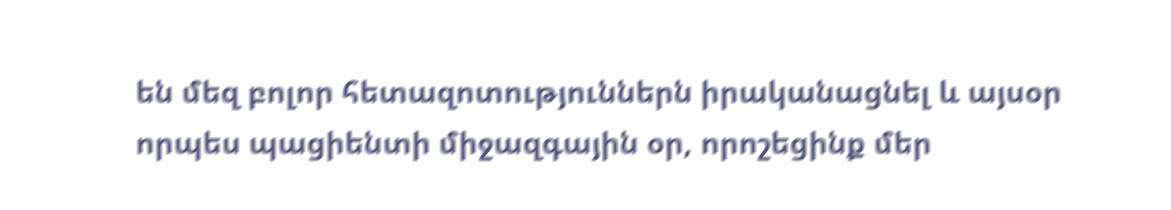են մեզ բոլոր հետազոտություններն իրականացնել և այսօր որպես պացիենտի միջազգային օր, որոշեցինք մեր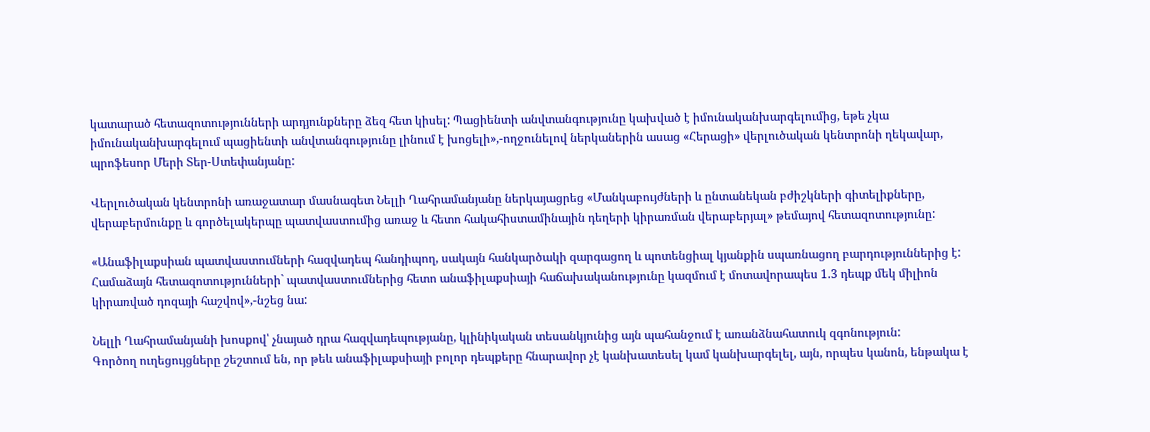կատարած հետազոտությունների արդյունքները ձեզ հետ կիսել: Պացիենտի անվտանգությունը կախված է իմունականխարգելումից, եթե չկա իմունականխարգելում պացիենտի անվտանգությունը լինում է խոցելի»,-ողջունելով ներկաներին ասաց «Հերացի» վերլուծական կենտրոնի ղեկավար, պրոֆեսոր Մերի Տեր-Ստեփանյանը:

Վերլուծական կենտրոնի առաջատար մասնագետ Նելլի Ղահրամանյանը ներկայացրեց «Մանկաբույժների և ընտանեկան բժիշկների գիտելիքները, վերաբերմունքը և գործելակերպը պատվաստումից առաջ և հետո հակահիստամինային դեղերի կիրառման վերաբերյալ» թեմայով հետազոտությունը:

«Անաֆիլաքսիան պատվաստումների հազվադեպ հանդիպող, սակայն հանկարծակի զարգացող և պոտենցիալ կյանքին սպառնացող բարդություններից է: Համաձայն հետազոտությունների` պատվաստումներից հետո անաֆիլաքսիայի հաճախականությունը կազմում է մոտավորապես 1.3 դեպք մեկ միլիոն կիրառված դոզայի հաշվով»,-նշեց նա:

Նելլի Ղահրամանյանի խոսքով՝ չնայած դրա հազվադեպությանը, կլինիկական տեսանկյունից այն պահանջում է առանձնահատուկ զգոնություն:
Գործող ուղեցույցները շեշտում են, որ թեև անաֆիլաքսիայի բոլոր դեպքերը հնարավոր չէ կանխատեսել կամ կանխարգելել, այն, որպես կանոն, ենթակա է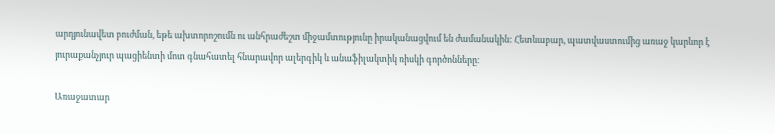արդյունավետ բուժման, եթե ախտորոշումն ու անհրաժեշտ միջամտությունը իրականացվում են ժամանակին: Հետևաբար, պատվաստումից առաջ կարևոր է յուրաքանչյուր պացիենտի մոտ գնահատել հնարավոր ալերգիկ և անաֆիլակտիկ ռիսկի գործոնները։

Առաջատար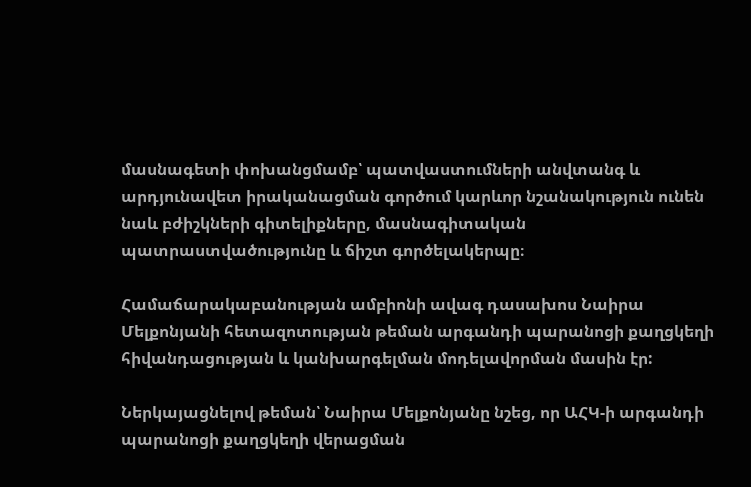մասնագետի փոխանցմամբ՝ պատվաստումների անվտանգ և արդյունավետ իրականացման գործում կարևոր նշանակություն ունեն նաև բժիշկների գիտելիքները, մասնագիտական պատրաստվածությունը և ճիշտ գործելակերպը։

Համաճարակաբանության ամբիոնի ավագ դասախոս Նաիրա Մելքոնյանի հետազոտության թեման արգանդի պարանոցի քաղցկեղի հիվանդացության և կանխարգելման մոդելավորման մասին էր:

Ներկայացնելով թեման՝ Նաիրա Մելքոնյանը նշեց, որ ԱՀԿ-ի արգանդի պարանոցի քաղցկեղի վերացման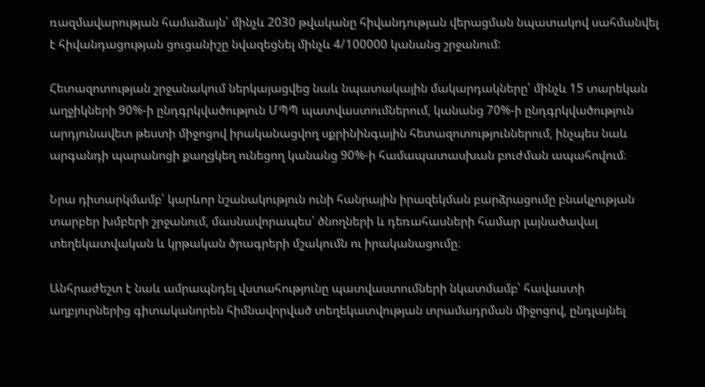ռազմավարության համաձայն՝ մինչև 2030 թվականը հիվանդության վերացման նպատակով սահմանվել է հիվանդացության ցուցանիշը նվազեցնել մինչև 4/100000 կանանց շրջանում:

Հետազոտության շրջանակում ներկայացվեց նաև նպատակային մակարդակները՝ մինչև 15 տարեկան աղջիկների 90%-ի ընդգրկվածություն ՄՊՊ պատվաստումներում, կանանց 70%-ի ընդգրկվածություն արդյունավետ թեստի միջոցով իրականացվող սքրինինգային հետազոտություններում, ինչպես նաև արգանդի պարանոցի քաղցկեղ ունեցող կանանց 90%-ի համապատասխան բուժման ապահովում։

Նրա դիտարկմամբ՝ կարևոր նշանակություն ունի հանրային իրազեկման բարձրացումը բնակչության տարբեր խմբերի շրջանում, մասնավորապես՝ ծնողների և դեռահասների համար լայնածավալ տեղեկատվական և կրթական ծրագրերի մշակումն ու իրականացումը։

Անհրաժեշտ է նաև ամրապնդել վստահությունը պատվաստումների նկատմամբ՝ հավաստի աղբյուրներից գիտականորեն հիմնավորված տեղեկատվության տրամադրման միջոցով, ընդլայնել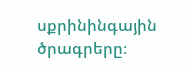սքրինինգային ծրագրերը։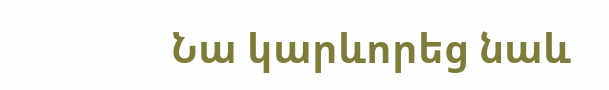Նա կարևորեց նաև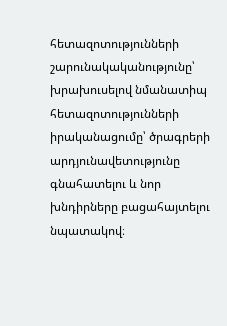հետազոտությունների շարունակականությունը՝ խրախուսելով նմանատիպ հետազոտությունների իրականացումը՝ ծրագրերի արդյունավետությունը գնահատելու և նոր խնդիրները բացահայտելու նպատակով։